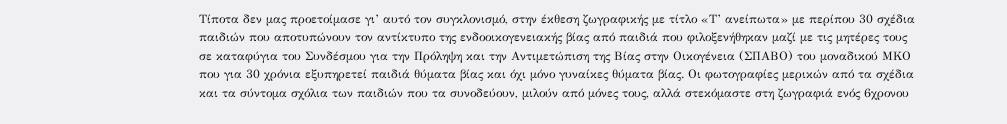Τίποτα δεν μας προετοίμασε γι’ αυτό τον συγκλονισμό, στην έκθεση ζωγραφικής με τίτλο «Τ’ ανείπωτα» με περίπου 30 σχέδια παιδιών που αποτυπώνουν τον αντίκτυπο της ενδοοικογενειακής βίας από παιδιά που φιλοξενήθηκαν μαζί με τις μητέρες τους σε καταφύγια του Συνδέσμου για την Πρόληψη και την Αντιμετώπιση της Βίας στην Οικογένεια (ΣΠΑΒΟ) του μοναδικού ΜΚΟ που για 30 χρόνια εξυπηρετεί παιδιά θύματα βίας και όχι μόνο γυναίκες θύματα βίας. Οι φωτογραφίες μερικών από τα σχέδια και τα σύντομα σχόλια των παιδιών που τα συνοδεύουν, μιλούν από μόνες τους, αλλά στεκόμαστε στη ζωγραφιά ενός 6χρονου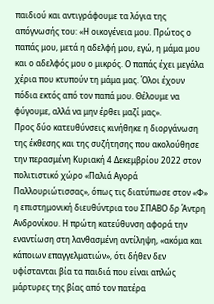παιδιού και αντιγράφουμε τα λόγια της απόγνωσής του: «Η οικογένεια μου. Πρώτος ο παπάς μου, μετά η αδελφή μου, εγώ, η μάμα μου και ο αδελφός μου ο μικρός. Ο παπάς έχει μεγάλα χέρια που κτυπούν τη μάμα μας. Όλοι έχουν πόδια εκτός από τον παπά μου. Θέλουμε να φύγουμε, αλλά να μην έρθει μαζί μας».
Προς δύο κατευθύνσεις κινήθηκε η διοργάνωση της έκθεσης και της συζήτησης που ακολούθησε την περασμένη Κυριακή 4 Δεκεμβρίου 2022 στον πολιτιστικό χώρο «Παλιά Αγορά Παλλουριώτισσας», όπως τις διατύπωσε στον «Φ» η επιστημονική διευθύντρια του ΣΠΑΒΟ δρ Άντρη Ανδρονίκου. Η πρώτη κατεύθυνση αφορά την εναντίωση στη λανθασμένη αντίληψη, «ακόμα και κάποιων επαγγελματιών», ότι δήθεν δεν υφίστανται βία τα παιδιά που είναι απλώς μάρτυρες της βίας από τον πατέρα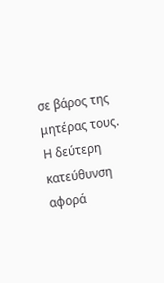σε βάρος της μητέρας τους. Η δεύτερη κατεύθυνση αφορά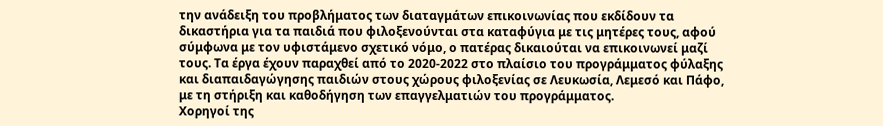την ανάδειξη του προβλήματος των διαταγμάτων επικοινωνίας που εκδίδουν τα δικαστήρια για τα παιδιά που φιλοξενούνται στα καταφύγια με τις μητέρες τους, αφού σύμφωνα με τον υφιστάμενο σχετικό νόμο, ο πατέρας δικαιούται να επικοινωνεί μαζί τους. Τα έργα έχουν παραχθεί από το 2020-2022 στο πλαίσιο του προγράμματος φύλαξης και διαπαιδαγώγησης παιδιών στους χώρους φιλοξενίας σε Λευκωσία, Λεμεσό και Πάφο, με τη στήριξη και καθοδήγηση των επαγγελματιών του προγράμματος.
Χορηγοί της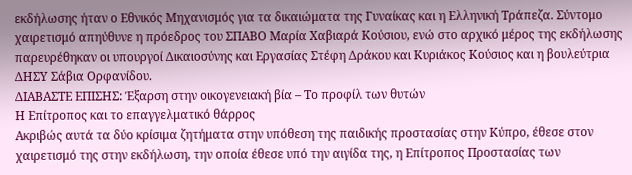εκδήλωσης ήταν ο Εθνικός Μηχανισμός για τα δικαιώματα της Γυναίκας και η Ελληνική Τράπεζα. Σύντομο χαιρετισμό απηύθυνε η πρόεδρος του ΣΠΑΒΟ Μαρία Χαβιαρά Κούσιου, ενώ στο αρχικό μέρος της εκδήλωσης παρευρέθηκαν οι υπουργοί Δικαιοσύνης και Εργασίας Στέφη Δράκου και Κυριάκος Κούσιος και η βουλεύτρια ΔΗΣΥ Σάβια Ορφανίδου.
ΔΙΑΒΑΣΤΕ ΕΠΙΣΗΣ: Έξαρση στην οικογενειακή βία – Το προφίλ των θυτών
Η Επίτροπος και το επαγγελματικό θάρρος
Ακριβώς αυτά τα δύο κρίσιμα ζητήματα στην υπόθεση της παιδικής προστασίας στην Κύπρο, έθεσε στον χαιρετισμό της στην εκδήλωση, την οποία έθεσε υπό την αιγίδα της, η Επίτροπος Προστασίας των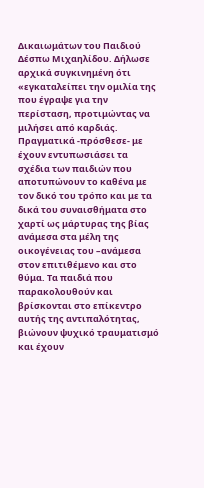Δικαιωμάτων του Παιδιού Δέσπω Μιχαηλίδου. Δήλωσε αρχικά συγκινημένη ότι «εγκαταλείπει την ομιλία της που έγραψε για την περίσταση, προτιμώντας να μιλήσει από καρδιάς. Πραγματικά -πρόσθεσε- με έχουν εντυπωσιάσει τα σχέδια των παιδιών που αποτυπώνουν το καθένα με τον δικό του τρόπο και με τα δικά του συναισθήματα στο χαρτί ως μάρτυρας της βίας ανάμεσα στα μέλη της οικογένειας του –ανάμεσα στον επιτιθέμενο και στο θύμα. Τα παιδιά που παρακολουθούν και βρίσκονται στο επίκεντρο αυτής της αντιπαλότητας, βιώνουν ψυχικό τραυματισμό και έχουν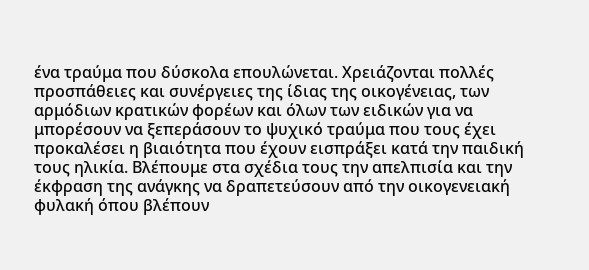ένα τραύμα που δύσκολα επουλώνεται. Χρειάζονται πολλές προσπάθειες και συνέργειες της ίδιας της οικογένειας, των αρμόδιων κρατικών φορέων και όλων των ειδικών για να μπορέσουν να ξεπεράσουν το ψυχικό τραύμα που τους έχει προκαλέσει η βιαιότητα που έχουν εισπράξει κατά την παιδική τους ηλικία. Βλέπουμε στα σχέδια τους την απελπισία και την έκφραση της ανάγκης να δραπετεύσουν από την οικογενειακή φυλακή όπου βλέπουν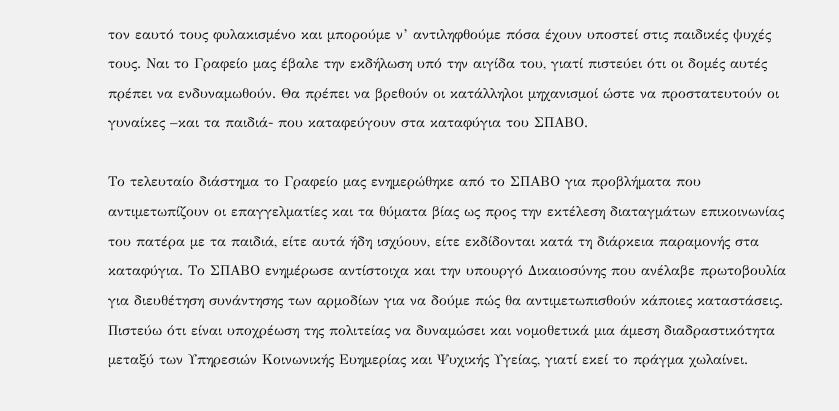τον εαυτό τους φυλακισμένο και μπορούμε ν’ αντιληφθούμε πόσα έχουν υποστεί στις παιδικές ψυχές τους. Ναι το Γραφείο μας έβαλε την εκδήλωση υπό την αιγίδα του, γιατί πιστεύει ότι οι δομές αυτές πρέπει να ενδυναμωθούν. Θα πρέπει να βρεθούν οι κατάλληλοι μηχανισμοί ώστε να προστατευτούν οι γυναίκες –και τα παιδιά- που καταφεύγουν στα καταφύγια του ΣΠΑΒΟ.

Το τελευταίο διάστημα το Γραφείο μας ενημερώθηκε από το ΣΠΑΒΟ για προβλήματα που αντιμετωπίζουν οι επαγγελματίες και τα θύματα βίας ως προς την εκτέλεση διαταγμάτων επικοινωνίας του πατέρα με τα παιδιά, είτε αυτά ήδη ισχύουν, είτε εκδίδονται κατά τη διάρκεια παραμονής στα καταφύγια. Το ΣΠΑΒΟ ενημέρωσε αντίστοιχα και την υπουργό Δικαιοσύνης που ανέλαβε πρωτοβουλία για διευθέτηση συνάντησης των αρμοδίων για να δούμε πώς θα αντιμετωπισθούν κάποιες καταστάσεις. Πιστεύω ότι είναι υποχρέωση της πολιτείας να δυναμώσει και νομοθετικά μια άμεση διαδραστικότητα μεταξύ των Υπηρεσιών Κοινωνικής Ευημερίας και Ψυχικής Υγείας, γιατί εκεί το πράγμα χωλαίνει.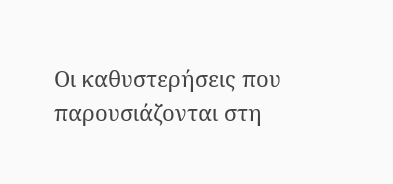Οι καθυστερήσεις που παρουσιάζονται στη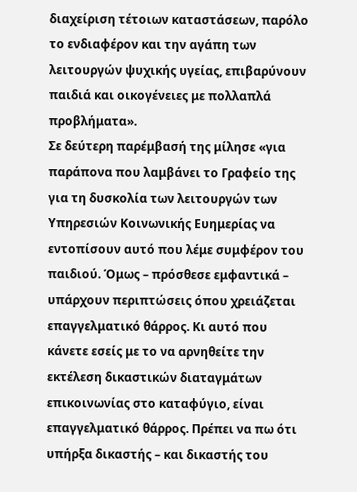διαχείριση τέτοιων καταστάσεων, παρόλο το ενδιαφέρον και την αγάπη των λειτουργών ψυχικής υγείας, επιβαρύνουν παιδιά και οικογένειες με πολλαπλά προβλήματα».
Σε δεύτερη παρέμβασή της μίλησε «για παράπονα που λαμβάνει το Γραφείο της για τη δυσκολία των λειτουργών των Υπηρεσιών Κοινωνικής Ευημερίας να εντοπίσουν αυτό που λέμε συμφέρον του παιδιού. Όμως – πρόσθεσε εμφαντικά – υπάρχουν περιπτώσεις όπου χρειάζεται επαγγελματικό θάρρος. Κι αυτό που κάνετε εσείς με το να αρνηθείτε την εκτέλεση δικαστικών διαταγμάτων επικοινωνίας στο καταφύγιο, είναι επαγγελματικό θάρρος. Πρέπει να πω ότι υπήρξα δικαστής – και δικαστής του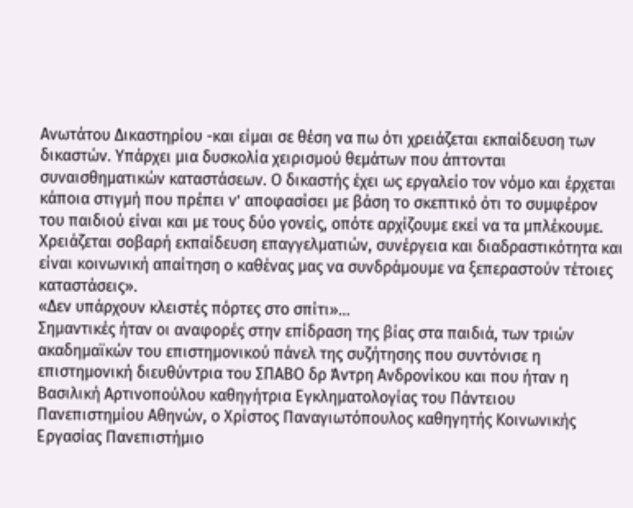Ανωτάτου Δικαστηρίου -και είμαι σε θέση να πω ότι χρειάζεται εκπαίδευση των δικαστών. Υπάρχει μια δυσκολία χειρισμού θεμάτων που άπτονται συναισθηματικών καταστάσεων. Ο δικαστής έχει ως εργαλείο τον νόμο και έρχεται κάποια στιγμή που πρέπει ν’ αποφασίσει με βάση το σκεπτικό ότι το συμφέρον του παιδιού είναι και με τους δύο γονείς, οπότε αρχίζουμε εκεί να τα μπλέκουμε. Χρειάζεται σοβαρή εκπαίδευση επαγγελματιών, συνέργεια και διαδραστικότητα και είναι κοινωνική απαίτηση ο καθένας μας να συνδράμουμε να ξεπεραστούν τέτοιες καταστάσεις».
«Δεν υπάρχουν κλειστές πόρτες στο σπίτι»…
Σημαντικές ήταν οι αναφορές στην επίδραση της βίας στα παιδιά, των τριών ακαδημαϊκών του επιστημονικού πάνελ της συζήτησης που συντόνισε η επιστημονική διευθύντρια του ΣΠΑΒΟ δρ Άντρη Ανδρονίκου και που ήταν η Βασιλική Αρτινοπούλου καθηγήτρια Εγκληματολογίας του Πάντειου Πανεπιστημίου Αθηνών, ο Χρίστος Παναγιωτόπουλος καθηγητής Κοινωνικής Εργασίας Πανεπιστήμιο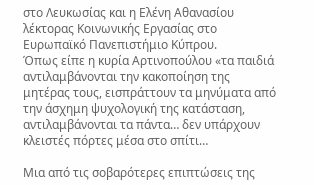στο Λευκωσίας και η Ελένη Αθανασίου λέκτορας Κοινωνικής Εργασίας στο Ευρωπαϊκό Πανεπιστήμιο Κύπρου.
Όπως είπε η κυρία Αρτινοπούλου «τα παιδιά αντιλαμβάνονται την κακοποίηση της μητέρας τους, εισπράττουν τα μηνύματα από την άσχημη ψυχολογική της κατάσταση, αντιλαμβάνονται τα πάντα… δεν υπάρχουν κλειστές πόρτες μέσα στο σπίτι…

Μια από τις σοβαρότερες επιπτώσεις της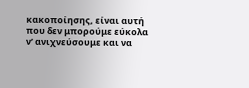κακοποίησης, είναι αυτή που δεν μπορούμε εύκολα ν’ ανιχνεύσουμε και να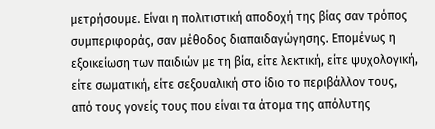μετρήσουμε. Είναι η πολιτιστική αποδοχή της βίας σαν τρόπος συμπεριφοράς, σαν μέθοδος διαπαιδαγώγησης. Επομένως η εξοικείωση των παιδιών με τη βία, είτε λεκτική, είτε ψυχολογική, είτε σωματική, είτε σεξουαλική στο ίδιο το περιβάλλον τους, από τους γονείς τους που είναι τα άτομα της απόλυτης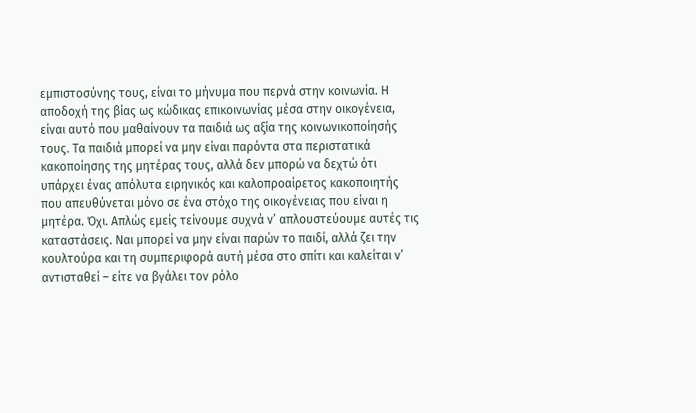εμπιστοσύνης τους, είναι το μήνυμα που περνά στην κοινωνία. Η αποδοχή της βίας ως κώδικας επικοινωνίας μέσα στην οικογένεια, είναι αυτό που μαθαίνουν τα παιδιά ως αξία της κοινωνικοποίησής τους. Τα παιδιά μπορεί να μην είναι παρόντα στα περιστατικά κακοποίησης της μητέρας τους, αλλά δεν μπορώ να δεχτώ ότι υπάρχει ένας απόλυτα ειρηνικός και καλοπροαίρετος κακοποιητής που απευθύνεται μόνο σε ένα στόχο της οικογένειας που είναι η μητέρα. Όχι. Απλώς εμείς τείνουμε συχνά ν’ απλουστεύουμε αυτές τις καταστάσεις. Ναι μπορεί να μην είναι παρών το παιδί, αλλά ζει την κουλτούρα και τη συμπεριφορά αυτή μέσα στο σπίτι και καλείται ν’ αντισταθεί – είτε να βγάλει τον ρόλο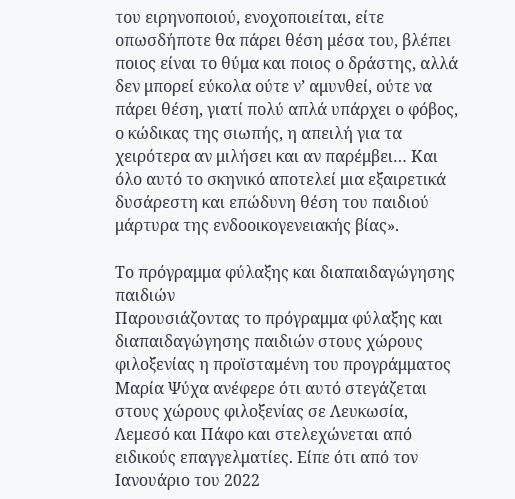του ειρηνοποιού, ενοχοποιείται, είτε οπωσδήποτε θα πάρει θέση μέσα του, βλέπει ποιος είναι το θύμα και ποιος ο δράστης, αλλά δεν μπορεί εύκολα ούτε ν’ αμυνθεί, ούτε να πάρει θέση, γιατί πολύ απλά υπάρχει ο φόβος, ο κώδικας της σιωπής, η απειλή για τα χειρότερα αν μιλήσει και αν παρέμβει… Και όλο αυτό το σκηνικό αποτελεί μια εξαιρετικά δυσάρεστη και επώδυνη θέση του παιδιού μάρτυρα της ενδοοικογενειακής βίας».

Το πρόγραμμα φύλαξης και διαπαιδαγώγησης παιδιών
Παρουσιάζοντας το πρόγραμμα φύλαξης και διαπαιδαγώγησης παιδιών στους χώρους φιλοξενίας η προϊσταμένη του προγράμματος Μαρία Ψύχα ανέφερε ότι αυτό στεγάζεται στους χώρους φιλοξενίας σε Λευκωσία, Λεμεσό και Πάφο και στελεχώνεται από ειδικούς επαγγελματίες. Είπε ότι από τον Ιανουάριο του 2022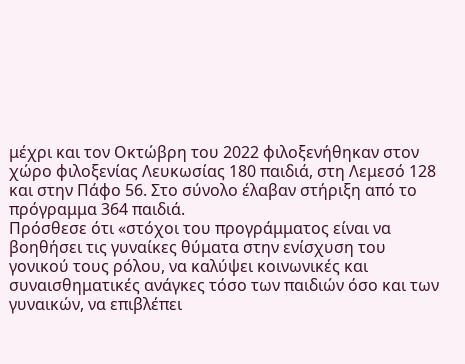μέχρι και τον Οκτώβρη του 2022 φιλοξενήθηκαν στον χώρο φιλοξενίας Λευκωσίας 180 παιδιά, στη Λεμεσό 128 και στην Πάφο 56. Στο σύνολο έλαβαν στήριξη από το πρόγραμμα 364 παιδιά.
Πρόσθεσε ότι «στόχοι του προγράμματος είναι να βοηθήσει τις γυναίκες θύματα στην ενίσχυση του γονικού τους ρόλου, να καλύψει κοινωνικές και συναισθηματικές ανάγκες τόσο των παιδιών όσο και των γυναικών, να επιβλέπει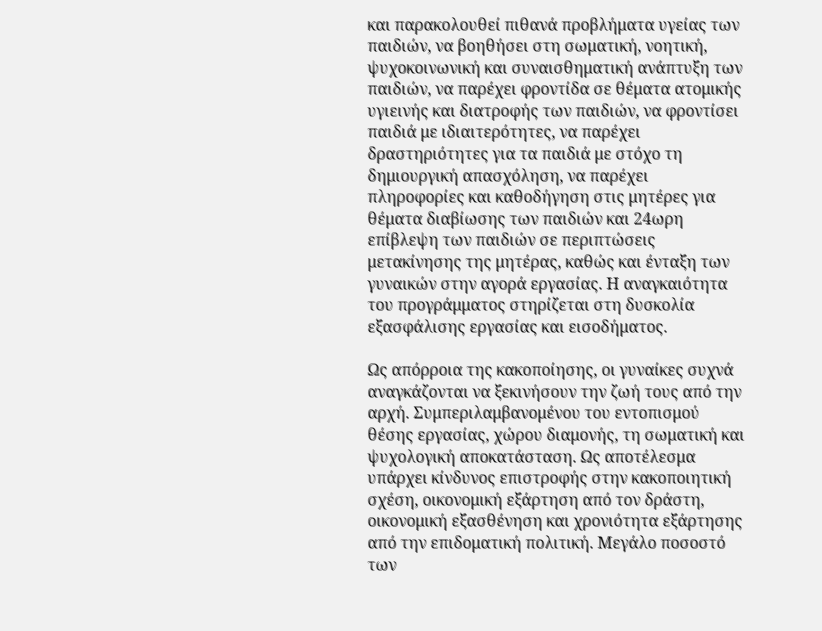και παρακολουθεί πιθανά προβλήματα υγείας των παιδιών, να βοηθήσει στη σωματική, νοητική, ψυχοκοινωνική και συναισθηματική ανάπτυξη των παιδιών, να παρέχει φροντίδα σε θέματα ατομικής υγιεινής και διατροφής των παιδιών, να φροντίσει παιδιά με ιδιαιτερότητες, να παρέχει δραστηριότητες για τα παιδιά με στόχο τη δημιουργική απασχόληση, να παρέχει πληροφορίες και καθοδήγηση στις μητέρες για θέματα διαβίωσης των παιδιών και 24ωρη επίβλεψη των παιδιών σε περιπτώσεις μετακίνησης της μητέρας, καθώς και ένταξη των γυναικών στην αγορά εργασίας. Η αναγκαιότητα του προγράμματος στηρίζεται στη δυσκολία εξασφάλισης εργασίας και εισοδήματος.

Ως απόρροια της κακοποίησης, οι γυναίκες συχνά αναγκάζονται να ξεκινήσουν την ζωή τους από την αρχή. Συμπεριλαμβανομένου του εντοπισμού θέσης εργασίας, χώρου διαμονής, τη σωματική και ψυχολογική αποκατάσταση. Ως αποτέλεσμα υπάρχει κίνδυνος επιστροφής στην κακοποιητική σχέση, οικονομική εξάρτηση από τον δράστη, οικονομική εξασθένηση και χρονιότητα εξάρτησης από την επιδοματική πολιτική. Μεγάλο ποσοστό των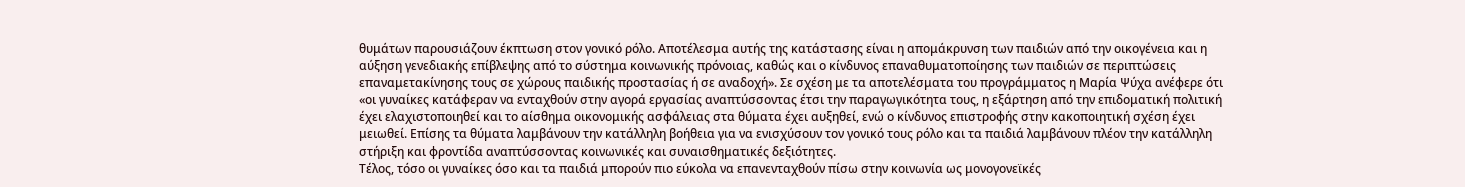θυμάτων παρουσιάζουν έκπτωση στον γονικό ρόλο. Αποτέλεσμα αυτής της κατάστασης είναι η απομάκρυνση των παιδιών από την οικογένεια και η αύξηση γενεδιακής επίβλεψης από το σύστημα κοινωνικής πρόνοιας, καθώς και ο κίνδυνος επαναθυματοποίησης των παιδιών σε περιπτώσεις επαναμετακίνησης τους σε χώρους παιδικής προστασίας ή σε αναδοχή». Σε σχέση με τα αποτελέσματα του προγράμματος η Μαρία Ψύχα ανέφερε ότι «οι γυναίκες κατάφεραν να ενταχθούν στην αγορά εργασίας αναπτύσσοντας έτσι την παραγωγικότητα τους, η εξάρτηση από την επιδοματική πολιτική έχει ελαχιστοποιηθεί και το αίσθημα οικονομικής ασφάλειας στα θύματα έχει αυξηθεί, ενώ ο κίνδυνος επιστροφής στην κακοποιητική σχέση έχει μειωθεί. Επίσης τα θύματα λαμβάνουν την κατάλληλη βοήθεια για να ενισχύσουν τον γονικό τους ρόλο και τα παιδιά λαμβάνουν πλέον την κατάλληλη στήριξη και φροντίδα αναπτύσσοντας κοινωνικές και συναισθηματικές δεξιότητες.
Τέλος, τόσο οι γυναίκες όσο και τα παιδιά μπορούν πιο εύκολα να επανενταχθούν πίσω στην κοινωνία ως μονογονεϊκές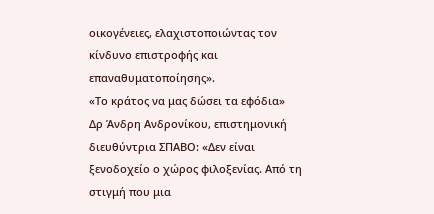οικογένειες, ελαχιστοποιώντας τον κίνδυνο επιστροφής και επαναθυματοποίησης».
«Το κράτος να μας δώσει τα εφόδια»
Δρ Άνδρη Ανδρονίκου, επιστημονική διευθύντρια ΣΠΑΒΟ: «Δεν είναι ξενοδοχείο ο χώρος φιλοξενίας. Από τη στιγμή που μια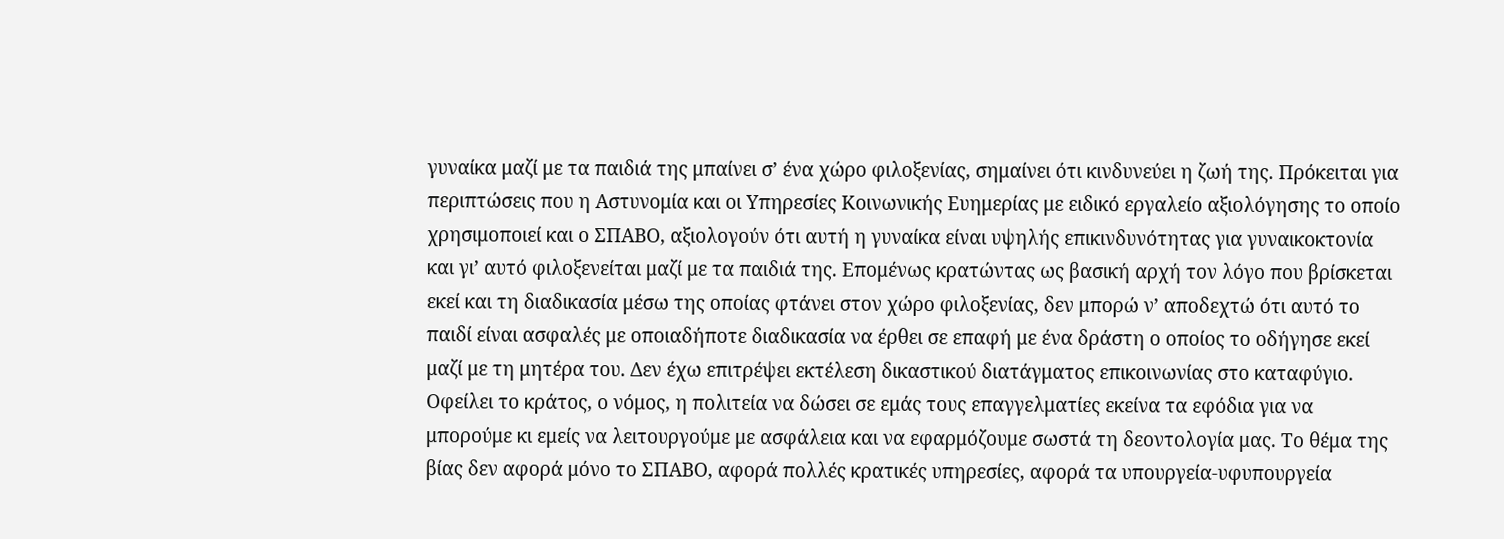γυναίκα μαζί με τα παιδιά της μπαίνει σ’ ένα χώρο φιλοξενίας, σημαίνει ότι κινδυνεύει η ζωή της. Πρόκειται για περιπτώσεις που η Αστυνομία και οι Υπηρεσίες Κοινωνικής Ευημερίας με ειδικό εργαλείο αξιολόγησης το οποίο χρησιμοποιεί και ο ΣΠΑΒΟ, αξιολογούν ότι αυτή η γυναίκα είναι υψηλής επικινδυνότητας για γυναικοκτονία και γι’ αυτό φιλοξενείται μαζί με τα παιδιά της. Επομένως κρατώντας ως βασική αρχή τον λόγο που βρίσκεται εκεί και τη διαδικασία μέσω της οποίας φτάνει στον χώρο φιλοξενίας, δεν μπορώ ν’ αποδεχτώ ότι αυτό το παιδί είναι ασφαλές με οποιαδήποτε διαδικασία να έρθει σε επαφή με ένα δράστη ο οποίος το οδήγησε εκεί μαζί με τη μητέρα του. Δεν έχω επιτρέψει εκτέλεση δικαστικού διατάγματος επικοινωνίας στο καταφύγιο. Οφείλει το κράτος, ο νόμος, η πολιτεία να δώσει σε εμάς τους επαγγελματίες εκείνα τα εφόδια για να μπορούμε κι εμείς να λειτουργούμε με ασφάλεια και να εφαρμόζουμε σωστά τη δεοντολογία μας. Το θέμα της βίας δεν αφορά μόνο το ΣΠΑΒΟ, αφορά πολλές κρατικές υπηρεσίες, αφορά τα υπουργεία-υφυπουργεία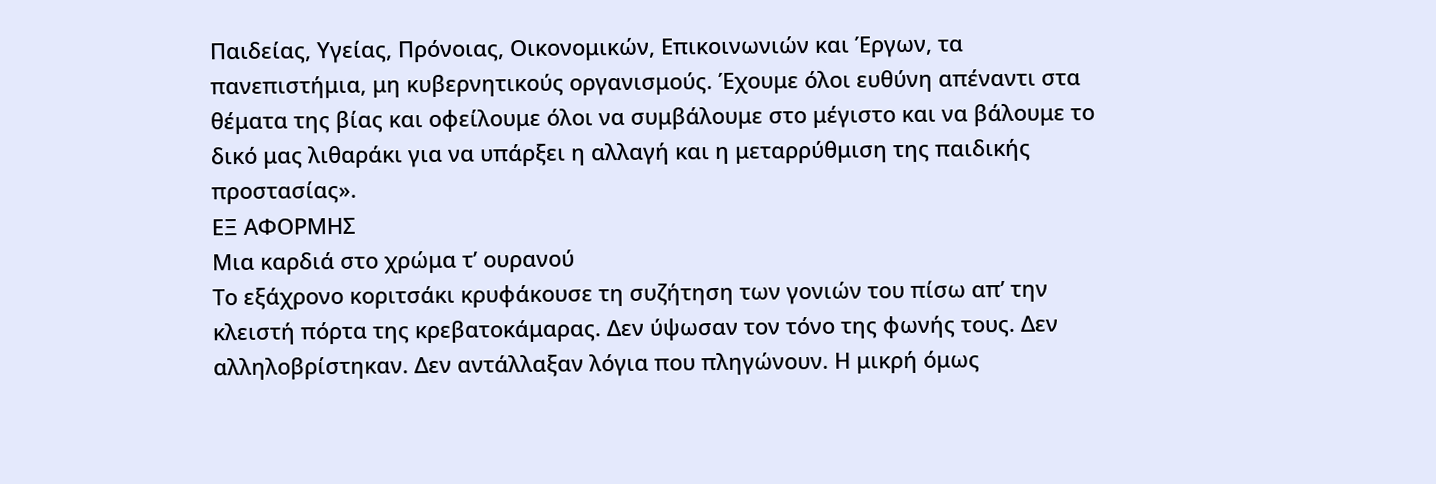Παιδείας, Υγείας, Πρόνοιας, Οικονομικών, Επικοινωνιών και Έργων, τα πανεπιστήμια, μη κυβερνητικούς οργανισμούς. Έχουμε όλοι ευθύνη απέναντι στα θέματα της βίας και οφείλουμε όλοι να συμβάλουμε στο μέγιστο και να βάλουμε το δικό μας λιθαράκι για να υπάρξει η αλλαγή και η μεταρρύθμιση της παιδικής προστασίας».
ΕΞ ΑΦΟΡΜΗΣ
Μια καρδιά στο χρώμα τ’ ουρανού
Το εξάχρονο κοριτσάκι κρυφάκουσε τη συζήτηση των γονιών του πίσω απ’ την κλειστή πόρτα της κρεβατοκάμαρας. Δεν ύψωσαν τον τόνο της φωνής τους. Δεν αλληλοβρίστηκαν. Δεν αντάλλαξαν λόγια που πληγώνουν. Η μικρή όμως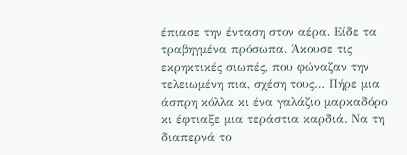έπιασε την ένταση στον αέρα. Είδε τα τραβηγμένα πρόσωπα. Άκουσε τις εκρηκτικές σιωπές, που φώναζαν την τελειωμένη πια, σχέση τους… Πήρε μια άσπρη κόλλα κι ένα γαλάζιο μαρκαδόρο κι έφτιαξε μια τεράστια καρδιά. Να τη διαπερνά το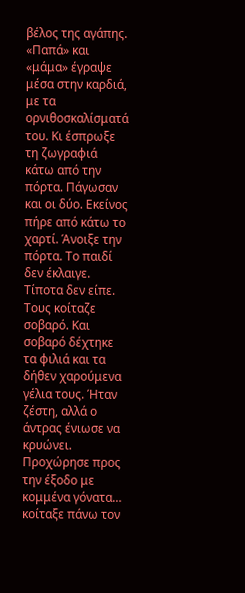βέλος της αγάπης. «Παπά» και «μάμα» έγραψε μέσα στην καρδιά, με τα ορνιθοσκαλίσματά του. Κι έσπρωξε τη ζωγραφιά κάτω από την πόρτα. Πάγωσαν και οι δύο. Εκείνος πήρε από κάτω το χαρτί. Άνοιξε την πόρτα. Το παιδί δεν έκλαιγε. Τίποτα δεν είπε. Τους κοίταζε σοβαρό. Και σοβαρό δέχτηκε τα φιλιά και τα δήθεν χαρούμενα γέλια τους. Ήταν ζέστη, αλλά ο άντρας ένιωσε να κρυώνει. Προχώρησε προς την έξοδο με κομμένα γόνατα… κοίταξε πάνω τον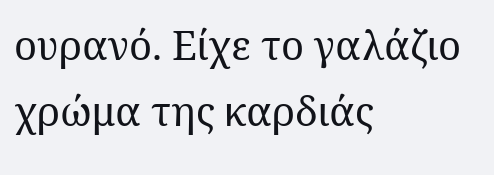ουρανό. Είχε το γαλάζιο χρώμα της καρδιάς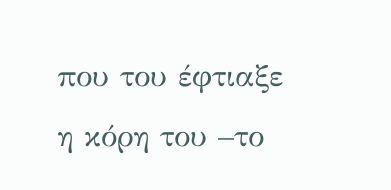που του έφτιαξε η κόρη του –το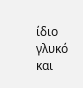ίδιο γλυκό και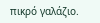πικρό γαλάζιο.